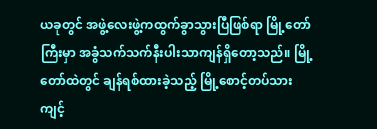ယခုတွင် အဖွဲ့လေးဖွဲ့ကထွက်ခွာသွားပြီဖြစ်ရာ မြို့တော်ကြီးမှာ အခွံသက်သက်နီးပါးသာကျန်ရှိတော့သည်။ မြို့တော်ထဲတွင် ချန်ရစ်ထားခဲ့သည့် မြို့စောင့်တပ်သား ကျင့်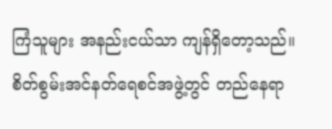ကြံသူများ အနည်းငယ်သာ ကျန်ရှိတော့သည်။
စိတ်စွမ်းအင်နတ်ရေစင်အဖွဲ့တွင် တည်နေရာ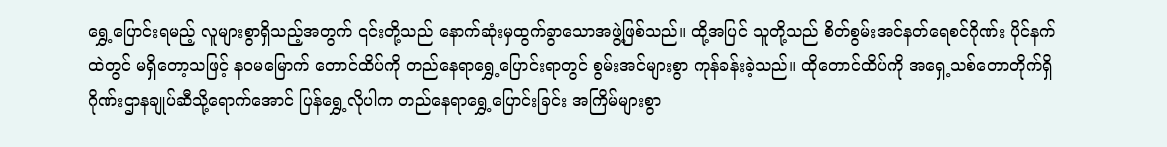ရွှေ့ပြောင်းရမည့် လူများစွာရှိသည့်အတွက် ၎င်းတို့သည် နောက်ဆုံးမှထွက်ခွာသောအဖွဲ့ဖြစ်သည်။ ထို့အပြင် သူတို့သည် စိတ်စွမ်းအင်နတ်ရေစင်ဂိုဏ်း ပိုင်နက်ထဲတွင် မရှိတော့သဖြင့် နဝမမြောက် တောင်ထိပ်ကို တည်နေရာရွှေ့ပြောင်းရာတွင် စွမ်းအင်များစွာ ကုန်ခန်းခဲ့သည်။ ထိုတောင်ထိပ်ကို အရှေ့သစ်တောတိုက်ရှိ ဂိုဏ်းဌာနချုပ်ဆီသို့ရောက်အောင် ပြန်ရွှေ့လိုပါက တည်နေရာရွှေ့ပြောင်းခြင်း အကြိမ်များစွာ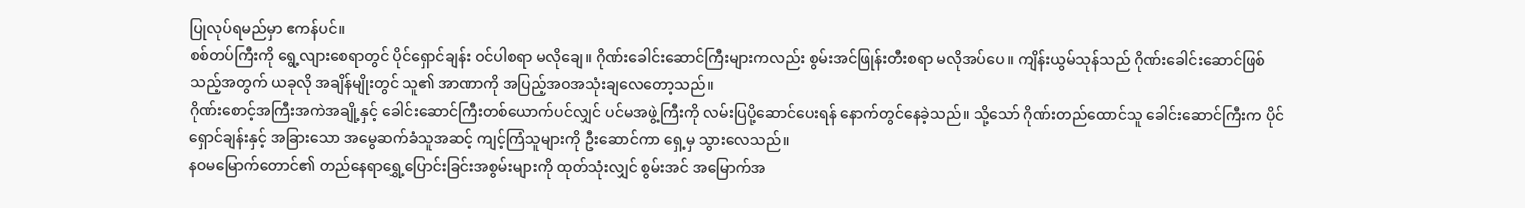ပြုလုပ်ရမည်မှာ ဧကန်ပင်။
စစ်တပ်ကြီးကို ရွေ့လျားစေရာတွင် ပိုင်ရှောင်ချန်း ဝင်ပါစရာ မလိုချေ။ ဂိုဏ်းခေါင်းဆောင်ကြီးများကလည်း စွမ်းအင်ဖြုန်းတီးစရာ မလိုအပ်ပေ။ ကျိန်းယွမ်သုန်သည် ဂိုဏ်းခေါင်းဆောင်ဖြစ်သည့်အတွက် ယခုလို အချိန်မျိုးတွင် သူ၏ အာဏာကို အပြည့်အဝအသုံးချလေတော့သည်။
ဂိုဏ်းစောင့်အကြီးအကဲအချို့နှင့် ခေါင်းဆောင်ကြီးတစ်ယောက်ပင်လျှင် ပင်မအဖွဲ့ကြီးကို လမ်းပြပို့ဆောင်ပေးရန် နောက်တွင်နေခဲ့သည်။ သို့သော် ဂိုဏ်းတည်ထောင်သူ ခေါင်းဆောင်ကြီးက ပိုင်ရှောင်ချန်းနှင့် အခြားသော အမွေဆက်ခံသူအဆင့် ကျင့်ကြံသူများကို ဦးဆောင်ကာ ရှေ့မှ သွားလေသည်။
နဝမမြောက်တောင်၏ တည်နေရာရွှေ့ပြောင်းခြင်းအစွမ်းများကို ထုတ်သုံးလျှင် စွမ်းအင် အမြောက်အ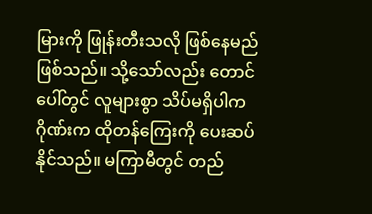မြားကို ဖြုန်းတီးသလို ဖြစ်နေမည်ဖြစ်သည်။ သို့သော်လည်း တောင်ပေါ်တွင် လူများစွာ သိပ်မရှိပါက ဂိုဏ်းက ထိုတန်ကြေးကို ပေးဆပ်နိုင်သည်။ မကြာမီတွင် တည်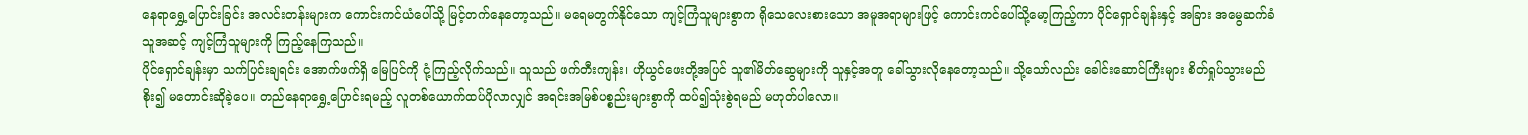နေရာရွှေ့ပြောင်းခြင်း အလင်းတန်းများက ကောင်းကင်ယံပေါ်သို့ မြင့်တက်နေတော့သည်။ မရေမတွက်နိုင်သော ကျင့်ကြံသူများစွာက ရိုသေလေးစားသော အမူအရာများဖြင့် ကောင်းကင်ပေါ်သို့မော့ကြည့်ကာ ပိုင်ရှောင်ချန်းနှင့် အခြား အမွေဆက်ခံသူအဆင့် ကျင့်ကြံသူများကို ကြည့်နေကြသည်။
ပိုင်ရှောင်ချန်းမှာ သက်ပြင်းချရင်း အောက်ဖက်ရှိ မြေပြင်ကို ငုံ့ကြည့်လိုက်သည်။ သူသည် ဖက်တီးကျန်း၊ ဟိုယွင်ဖေးတို့အပြင် သူ၏မိတ်ဆွေများကို သူနှင့်အတူ ခေါ်သွားလိုနေတော့သည်။ သို့သော်လည်း ခေါင်းဆောင်ကြီးများ စိတ်ရှုပ်သွားမည်စိုး၍ မတောင်းဆိုခဲ့ပေ။ တည်နေရာရွှေ့ပြောင်းရမည့် လူတစ်ယောက်ထပ်ပိုလာလျှင် အရင်းအမြစ်ပစ္စည်းများစွာကို ထပ်၍သုံးစွဲရမည် မဟုတ်ပါလော။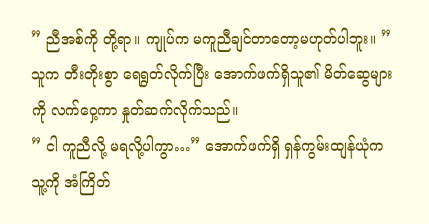” ညီအစ်ကို တို့ရာ။ ကျုပ်က မကူညီချင်တာတော့မဟုတ်ပါဘူး။ ” သူက တီးတိုးစွာ ရေရွတ်လိုက်ပြီး အောက်ဖက်ရှိသူ၏ မိတ်ဆွေများကို လက်ဝှေ့ကာ နှုတ်ဆက်လိုက်သည်။
” ငါ ကူညီလို့ မရလို့ပါကွာ…” အောက်ဖက်ရှိ ရှန်ကွမ်းထျန်ယုံက သူ့ကို အံကြိတ်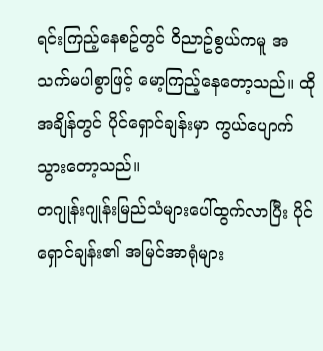ရင်းကြည့်နေစဥ်တွင် ဝိညာဥ်စွယ်ကမူ အသက်မပါစွာဖြင့် မော့ကြည့်နေတော့သည်။ ထိုအချိန်တွင် ပိုင်ရှောင်ချန်းမှာ ကွယ်ပျောက်သွားတော့သည်။
တဂျုန်းဂျုန်းမြည်သံများပေါ်ထွက်လာပြီး ပိုင်ရှောင်ချန်း၏ အမြင်အာရုံများ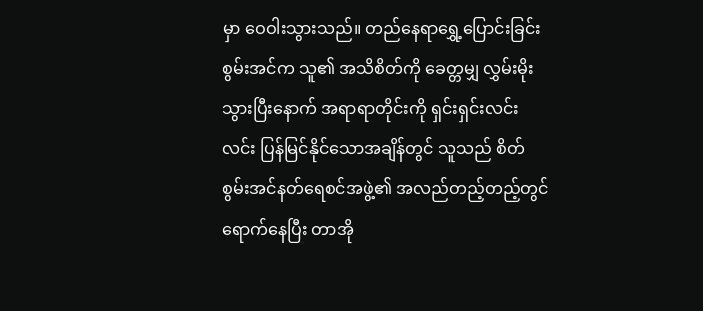မှာ ဝေဝါးသွားသည်။ တည်နေရာရွှေ့ပြောင်းခြင်းစွမ်းအင်က သူ၏ အသိစိတ်ကို ခေတ္တမျှ လွှမ်းမိုးသွားပြီးနောက် အရာရာတိုင်းကို ရှင်းရှင်းလင်းလင်း ပြန်မြင်နိုင်သောအချိန်တွင် သူသည် စိတ်စွမ်းအင်နတ်ရေစင်အဖွဲ့၏ အလည်တည့်တည့်တွင်ရောက်နေပြီး တာအို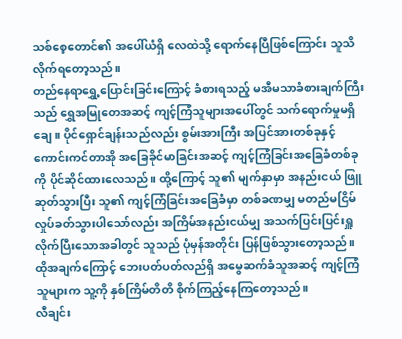သစ်စေ့တောင်၏ အပေါ်ယံရှိ လေထဲသို့ ရောက်နေပြီဖြစ်ကြောင်း သူသိလိုက်ရတော့သည်။
တည်နေရာရွှေ့ပြောင်းခြင်းကြောင့် ခံစားရသည့် မအီမသာခံစားချက်ကြီးသည် ရွှေအမြုတေအဆင့် ကျင့်ကြံသူများအပေါ်တွင် သက်ရောက်မှုမရှိချေ။ ပိုင်ရှောင်ချန်းသည်လည်း စွမ်းအားကြီး အပြင်အားတစ်ခုနှင့် ကောင်းကင်တာအို အခြေခိုင်မာခြင်းအဆင့် ကျင့်ကြံခြင်းအခြေခံတစ်ခုကို ပိုင်ဆိုင်ထားလေသည်။ ထို့ကြောင့် သူ၏ မျက်နှာမှာ အနည်းငယ် ဖြူဆုတ်သွားပြီး သူ၏ ကျင့်ကြံခြင်းအခြေခံမှာ တစ်ခဏမျှ မတည်မငြိမ် လှုပ်ခတ်သွားပါသော်လည်း အကြိမ်အနည်းငယ်မျှ အသက်ပြင်းပြင်းရှူလိုက်ပြီးသောအခါတွင် သူသည် ပုံမှန်အတိုင်း ပြန်ဖြစ်သွားတော့သည်။ ထိုအချက်ကြောင့် ဘေးပတ်ပတ်လည်ရှိ အမွေဆက်ခံသူအဆင့် ကျင့်ကြံသူများက သူ့ကို နှစ်ကြိမ်တိတိ စိုက်ကြည့်နေကြတော့သည်။
လီချင်း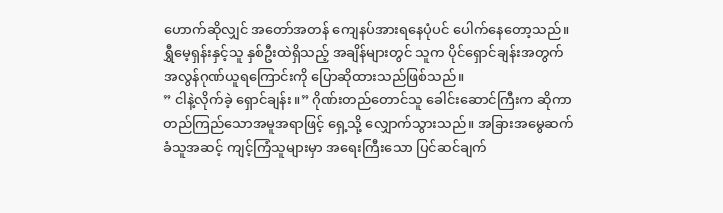ဟောက်ဆိုလျှင် အတော်အတန် ကျေနပ်အားရနေပုံပင် ပေါက်နေတော့သည်။ ရွှီမေ့ရှန်းနှင့်သူ နှစ်ဦးထဲရှိသည့် အချိန်များတွင် သူက ပိုင်ရှောင်ချန်းအတွက် အလွန်ဂုဏ်ယူရကြောင်းကို ပြောဆိုထားသည်ဖြစ်သည်။
” ငါနဲ့လိုက်ခဲ့ ရှောင်ချန်း။” ဂိုဏ်းတည်တောင်သူ ခေါင်းဆောင်ကြီးက ဆိုကာ တည်ကြည်သောအမူအရာဖြင့် ရှေ့သို့ လျှောက်သွားသည်။ အခြားအမွေဆက်ခံသူအဆင့် ကျင့်ကြံသူများမှာ အရေးကြီးသော ပြင်ဆင်ချက်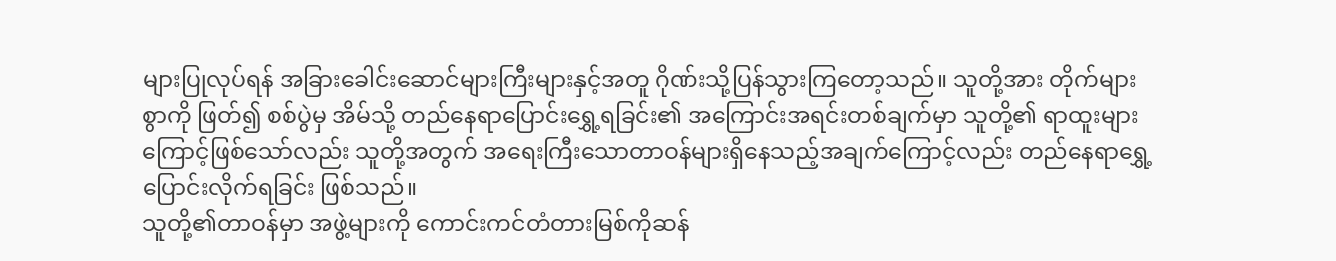များပြုလုပ်ရန် အခြားခေါင်းဆောင်များကြီးများနှင့်အတူ ဂိုဏ်းသို့ပြန်သွားကြတော့သည်။ သူတို့အား တိုက်များစွာကို ဖြတ်၍ စစ်ပွဲမှ အိမ်သို့ တည်နေရာပြောင်းရွှေ့ရခြင်း၏ အကြောင်းအရင်းတစ်ချက်မှာ သူတို့၏ ရာထူးများကြောင့်ဖြစ်သော်လည်း သူတို့အတွက် အရေးကြီးသောတာဝန်များရှိနေသည့်အချက်ကြောင့်လည်း တည်နေရာရွှေ့ပြောင်းလိုက်ရခြင်း ဖြစ်သည်။
သူတို့၏တာဝန်မှာ အဖွဲ့များကို ကောင်းကင်တံတားမြစ်ကိုဆန်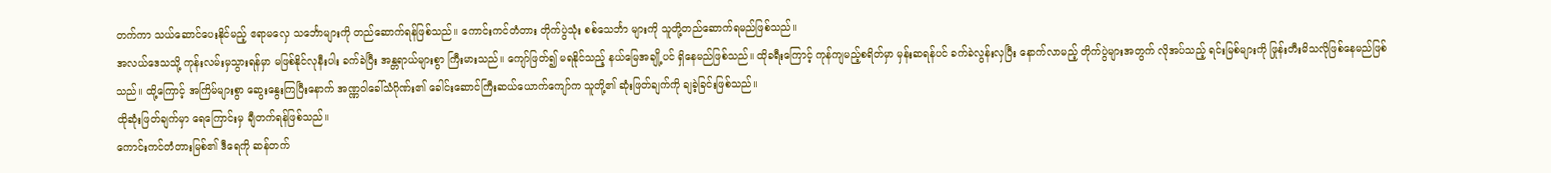တက်ကာ သယ်ဆောင်ပေးနိုင်မည့် ဧရာမလှေ သင်္ဘောများကို တည်ဆောက်ရန်ဖြစ်သည်။ ကောင်းကင်တံတား တိုက်ပွဲသုံး စစ်သေင်္ဘာ များကို သူတို့တည်ဆောက်ရမည်ဖြစ်သည်။
အလယ်ဒေသသို့ ကုန်းလမ်းမှသွားရန်မှာ မဖြစ်နိုင်လုနီးပါး ခက်ခဲပြီး အန္တရာယ်များစွာ ကြီးမားသည်။ ကျော်ဖြတ်၍ မရနိုင်သည့် နယ်မြေအချို့ပင် ရှိနေမည်ဖြစ်သည်။ ထိုခရီးကြောင့် ကုန်ကျမည့်စရိတ်မှာ မှန်းဆရန်ပင် ခက်ခဲလွန်းလှပြီး နောက်လာမည့် တိုက်ပွဲများအတွက် လိုအပ်သည့် ရင်းမြစ်များကို ဖြုန်းတီးမိသလိုဖြစ်နေမည်ဖြစ်သည်။ ထို့ကြောင့် အကြိမ်များစွာ ဆွေးနွေးကြပြီးနောက် အဏ္ဏဝါခေါ်သံဂိုဏ်း၏ ခေါင်းဆောင်ကြီးဆယ်ယောက်ကျော်က သူတို့၏ ဆုံးဖြတ်ချက်ကို ချခဲ့ခြင်းဖြစ်သည်။
ထိုဆုံးဖြတ်ချက်မှာ ရေကြောင်းမှ ချီတက်ရန်ဖြစ်သည်။
ကောင်းကင်တံတားမြစ်၏ ဒီရေကို ဆန်တက်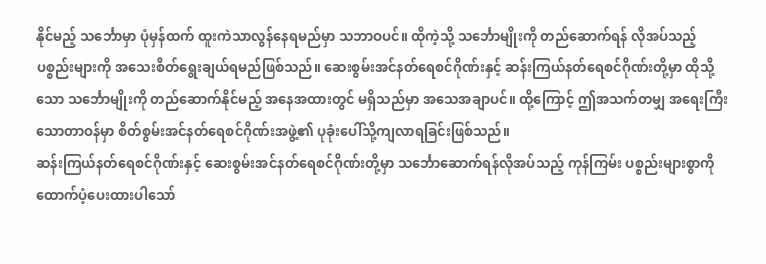နိုင်မည့် သင်္ဘောမှာ ပုံမှန်ထက် ထူးကဲသာလွန်နေရမည်မှာ သဘာဝပင်။ ထိုကဲ့သို့ သင်္ဘောမျိုးကို တည်ဆောက်ရန် လိုအပ်သည့် ပစ္စည်းများကို အသေးစိတ်ရွေးချယ်ရမည်ဖြစ်သည်။ ဆေးစွမ်းအင်နတ်ရေစင်ဂိုဏ်းနှင့် ဆန်းကြယ်နတ်ရေစင်ဂိုဏ်းတို့မှာ ထိုသို့သော သင်္ဘောမျိုးကို တည်ဆောက်နိုင်မည့် အနေအထားတွင် မရှိသည်မှာ အသေအချာပင်။ ထို့ကြောင့် ဤအသက်တမျှ အရေးကြီးသောတာဝန်မှာ စိတ်စွမ်းအင်နတ်ရေစင်ဂိုဏ်းအဖွဲ့၏ ပုခုံးပေါ်သို့ကျလာရခြင်းဖြစ်သည်။
ဆန်းကြယ်နတ်ရေစင်ဂိုဏ်းနှင့် ဆေးစွမ်းအင်နတ်ရေစင်ဂိုဏ်းတို့မှာ သင်္ဘောဆောက်ရန်လိုအပ်သည့် ကုန်ကြမ်း ပစ္စည်းများစွာကို ထောက်ပံ့ပေးထားပါသော်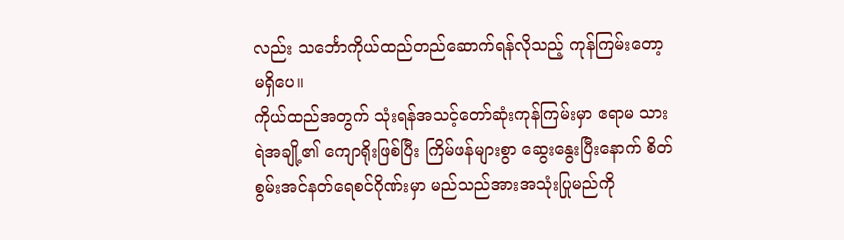လည်း သင်္ဘောကိုယ်ထည်တည်ဆောက်ရန်လိုသည့် ကုန်ကြမ်းတော့ မရှိပေ။
ကိုယ်ထည်အတွက် သုံးရန်အသင့်တော်ဆုံးကုန်ကြမ်းမှာ ဧရာမ သားရဲအချို့၏ ကျောရိုးဖြစ်ပြီး ကြိမ်ဖန်များစွာ ဆွေးနွေးပြီးနောက် စိတ်စွမ်းအင်နတ်ရေစင်ဂိုဏ်းမှာ မည်သည်အားအသုံးပြုမည်ကို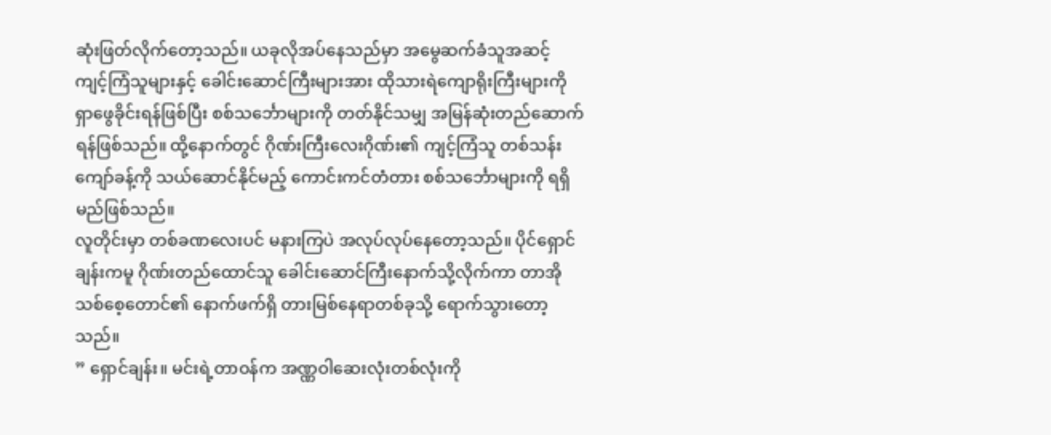ဆုံးဖြတ်လိုက်တော့သည်။ ယခုလိုအပ်နေသည်မှာ အမွေဆက်ခံသူအဆင့် ကျင့်ကြံသူများနှင့် ခေါင်းဆောင်ကြီးများအား ထိုသားရဲကျောရိုးကြီးများကို ရှာဖွေခိုင်းရန်ဖြစ်ပြီး စစ်သင်္ဘောများကို တတ်နိုင်သမျှ အမြန်ဆုံးတည်ဆောက်ရန်ဖြစ်သည်။ ထို့နောက်တွင် ဂိုဏ်းကြီးလေးဂိုဏ်း၏ ကျင့်ကြံသူ တစ်သန်းကျော်ခန့်ကို သယ်ဆောင်နိုင်မည့် ကောင်းကင်တံတား စစ်သင်္ဘောများကို ရရှိမည်ဖြစ်သည်။
လူတိုင်းမှာ တစ်ခဏလေးပင် မနားကြပဲ အလုပ်လုပ်နေတော့သည်။ ပိုင်ရှောင်ချန်းကမူ ဂိုဏ်းတည်ထောင်သူ ခေါင်းဆောင်ကြီးနောက်သို့လိုက်ကာ တာအိုသစ်စေ့တောင်၏ နောက်ဖက်ရှိ တားမြစ်နေရာတစ်ခုသို့ ရောက်သွားတော့သည်။
” ရှောင်ချန်း။ မင်းရဲ့တာဝန်က အဏ္ဏဝါဆေးလုံးတစ်လုံးကို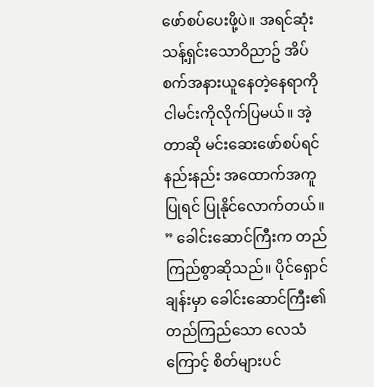ဖော်စပ်ပေးဖို့ပဲ။ အရင်ဆုံး သန့်ရှင်းသောဝိညာဥ် အိပ်စက်အနားယူနေတဲ့နေရာကို ငါမင်းကိုလိုက်ပြမယ်။ အဲ့တာဆို မင်းဆေးဖော်စပ်ရင် နည်းနည်း အထောက်အကူပြုရင် ပြုနိုင်လောက်တယ်။ ” ခေါင်းဆောင်ကြီးက တည်ကြည်စွာဆိုသည်။ ပိုင်ရှောင်ချန်းမှာ ခေါင်းဆောင်ကြီး၏ တည်ကြည်သော လေသံကြောင့် စိတ်များပင်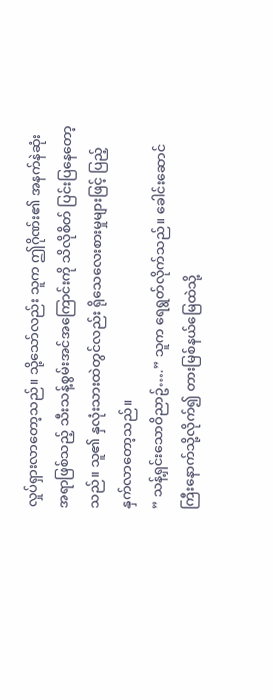လှုပ်ရှားလာတော့သည်။ သို့သော်လည်း သူက ဤဂိုဏ်း၏ အနက်နဲဆုံးအရာဖြစ်သည့် သီးသန့်စွမ်းအင်အကြောင်းကို သိလိုစိတ် ပြင်းပြနေတော့သည်။ သူ၏ နှလုံးသားထဲတွင်လည်း ရိုသေလေးစားမှုများဖြင့် ပြည့်နှက်လာတော့သည်။
” သန့်ရှင်းသောဝိညာဥ်….” သူက ရေရွတ်လိုက်သည်။ ခေါင်းဆောင်ကြီးနောက်သို့လိုက်၍ တားမြစ်နယ်မြေထဲသို့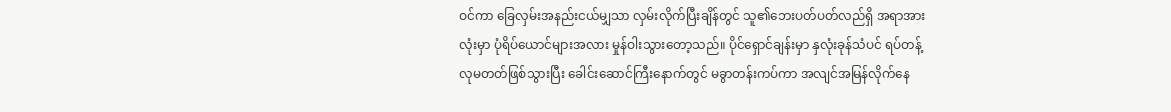ဝင်ကာ ခြေလှမ်းအနည်းငယ်မျှသာ လှမ်းလိုက်ပြီးချိန်တွင် သူ၏ဘေးပတ်ပတ်လည်ရှိ အရာအားလုံးမှာ ပုံရိပ်ယောင်များအလား မှုန်ဝါးသွားတော့သည်။ ပိုင်ရှောင်ချန်းမှာ နှလုံးခုန်သံပင် ရပ်တန့်လုမတတ်ဖြစ်သွားပြီး ခေါင်းဆောင်ကြီးနောက်တွင် မခွာတန်းကပ်ကာ အလျင်အမြန်လိုက်နေ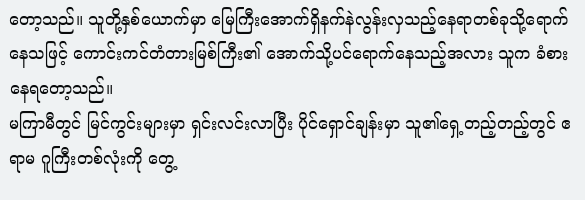တော့သည်။ သူတို့နှစ်ယောက်မှာ မြေကြီးအောက်ရှိနက်နဲလွန်းလှသည့်နေရာတစ်ခုသို့ရောက်နေသဖြင့် ကောင်းကင်တံတားမြစ်ကြီး၏ အောက်သို့ပင်ရောက်နေသည့်အလား သူက ခံစားနေရတော့သည်။
မကြာမီတွင် မြင်ကွင်းများမှာ ရှင်းလင်းလာပြီး ပိုင်ရှောင်ချန်းမှာ သူ၏ရှေ့တည့်တည့်တွင် ဧရာမ ဂူကြီးတစ်လုံးကို တွေ့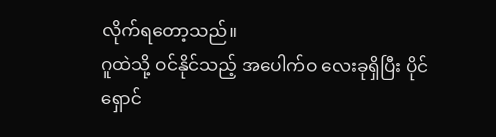လိုက်ရတော့သည်။
ဂူထဲသို့ ဝင်နိုင်သည့် အပေါက်ဝ လေးခုရှိပြီး ပိုင်ရှောင်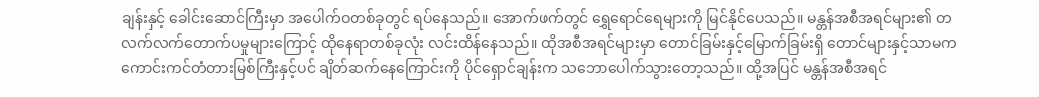ချန်းနှင့် ခေါင်းဆောင်ကြီးမှာ အပေါက်ဝတစ်ခုတွင် ရပ်နေသည်။ အောက်ဖက်တွင် ရွှေရောင်ရေများကို မြင်နိုင်ပေသည်။ မန္တန်အစီအရင်များ၏ တလက်လက်တောက်ပမှုများကြောင့် ထိုနေရာတစ်ခုလုံး လင်းထိန်နေသည်။ ထိုအစီအရင်များမှာ တောင်ခြမ်းနှင့်မြောက်ခြမ်းရှိ တောင်များနှင့်သာမက ကောင်းကင်တံတားမြစ်ကြီးနှင့်ပင် ချိတ်ဆက်နေကြောင်းကို ပိုင်ရှောင်ချန်းက သဘောပေါက်သွားတော့သည်။ ထို့အပြင် မန္တန်အစီအရင်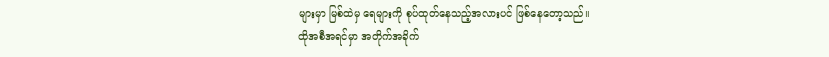များမှာ မြစ်ထဲမှ ရေများကို စုပ်ထုတ်နေသည့်အလားပင် ဖြစ်နေတော့သည်။
ထိုအစီအရင်မှာ အတိုက်အခိုက်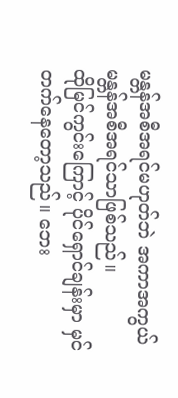မန္တန်အစီအရင်မဟုတ်ဘဲ အကာအကွယ် မန္တန်အစီအရင်သာဖြစ်သည်။
ထိုမြင်ကွင်းကြောင့် ပိုင်ရှောင်ချန်းမှာ မှင်တက်နေတော့သည်။ ဘေး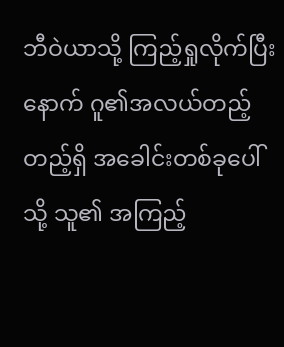ဘီဝဲယာသို့ ကြည့်ရှုလိုက်ပြီးနောက် ဂူ၏အလယ်တည့်တည့်ရှိ အခေါင်းတစ်ခုပေါ်သို့ သူ၏ အကြည့်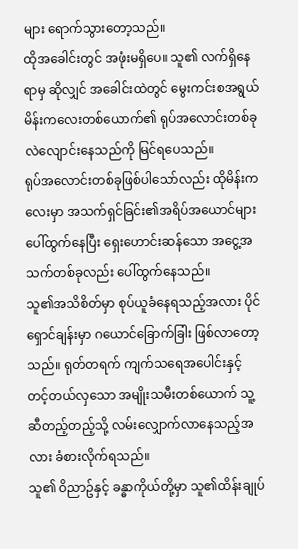များ ရောက်သွားတော့သည်။
ထိုအခေါင်းတွင် အဖုံးမရှိပေ။ သူ၏ လက်ရှိနေရာမှ ဆိုလျှင် အခေါင်းထဲတွင် မွေးကင်းစအရွယ် မိန်းကလေးတစ်ယောက်၏ ရုပ်အလောင်းတစ်ခု လဲလျောင်းနေသည်ကို မြင်ရပေသည်။
ရုပ်အလောင်းတစ်ခုဖြစ်ပါသော်လည်း ထိုမိန်းကလေးမှာ အသက်ရှင်ခြင်း၏အရိပ်အယောင်များ ပေါ်ထွက်နေပြီး ရှေးဟောင်းဆန်သော အငွေ့အသက်တစ်ခုလည်း ပေါ်ထွက်နေသည်။
သူ၏အသိစိတ်မှာ စုပ်ယူခံနေရသည့်အလား ပိုင်ရှောင်ချန်းမှာ ဂယောင်ခြောက်ခြါး ဖြစ်လာတော့သည်။ ရုတ်တရက် ကျက်သရေအပေါင်းနှင့် တင့်တယ်လှသော အမျိုးသမီးတစ်ယောက် သူ့ဆီတည့်တည့်သို့ လမ်းလျှောက်လာနေသည့်အလား ခံစားလိုက်ရသည်။
သူ၏ ဝိညာဥ်နှင့် ခန္ဓာကိုယ်တို့မှာ သူ၏ထိန်းချုပ်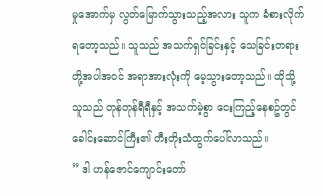မှုအောက်မှ လွတ်မြောက်သွားသည့်အလား သူက ခံစားလိုက်ရတော့သည်။ သူသည် အသက်ရှင်ခြင်းနှင့် သေခြင်းတရားတို့အပါအဝင် အရာအားလုံးကို မေ့သွားတော့သည်။ ထိုသို့ သူသည် တုန်တုန်ရီရီနှင့် အသက်မဲ့စွာ ငေးကြည့်နေစဥ်တွင် ခေါင်းဆောင်ကြီး၏ တီးတိုးသံထွက်ပေါ်လာသည်။
” ဒါ ဟန်ဇောင်ကျောင်းတော်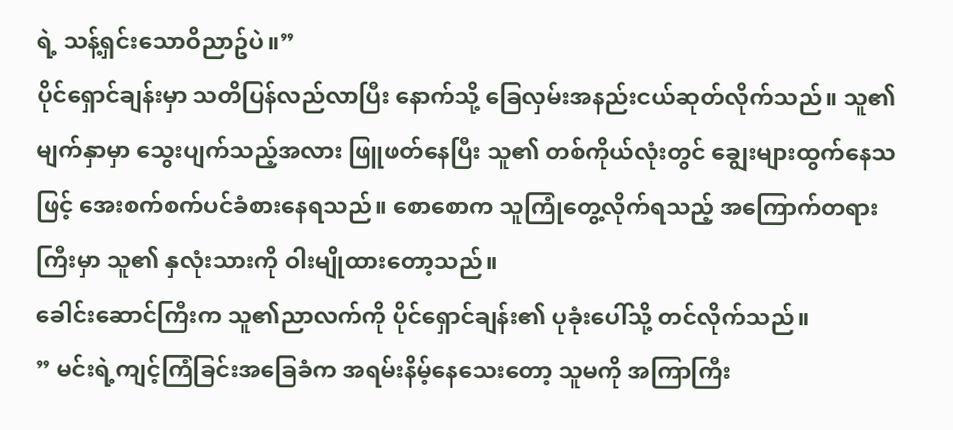ရဲ့ သန့်ရှင်းသောဝိညာဥ်ပဲ။”
ပိုင်ရှောင်ချန်းမှာ သတိပြန်လည်လာပြီး နောက်သို့ ခြေလှမ်းအနည်းငယ်ဆုတ်လိုက်သည်။ သူ၏မျက်နှာမှာ သွေးပျက်သည့်အလား ဖြူဖတ်နေပြီး သူ၏ တစ်ကိုယ်လုံးတွင် ချွေးများထွက်နေသဖြင့် အေးစက်စက်ပင်ခံစားနေရသည်။ စောစောက သူကြုံတွေ့လိုက်ရသည့် အကြောက်တရားကြီးမှာ သူ၏ နှလုံးသားကို ဝါးမျိုထားတော့သည်။
ခေါင်းဆောင်ကြီးက သူ၏ညာလက်ကို ပိုင်ရှောင်ချန်း၏ ပုခုံးပေါ်သို့ တင်လိုက်သည်။
” မင်းရဲ့ကျင့်ကြံခြင်းအခြေခံက အရမ်းနိမ့်နေသေးတော့ သူမကို အကြာကြီး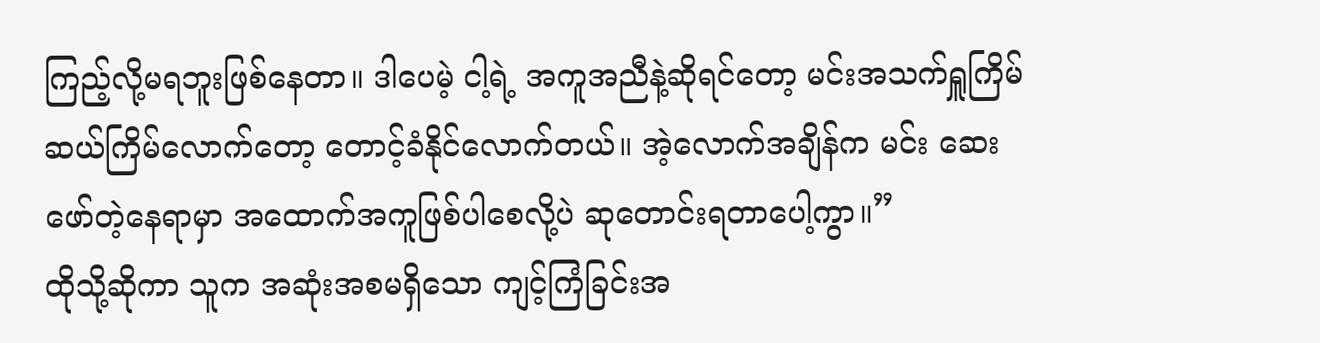ကြည့်လို့မရဘူးဖြစ်နေတာ။ ဒါပေမဲ့ ငါ့ရဲ့ အကူအညီနဲ့ဆိုရင်တော့ မင်းအသက်ရှူကြိမ်ဆယ်ကြိမ်လောက်တော့ တောင့်ခံနိုင်လောက်တယ်။ အဲ့လောက်အချိန်က မင်း ဆေးဖော်တဲ့နေရာမှာ အထောက်အကူဖြစ်ပါစေလို့ပဲ ဆုတောင်းရတာပေါ့ကွာ။”
ထိုသို့ဆိုကာ သူက အဆုံးအစမရှိသော ကျင့်ကြံခြင်းအ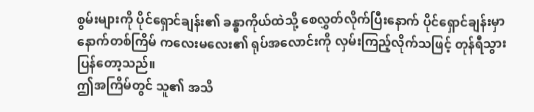စွမ်းများကို ပိုင်ရှောင်ချန်း၏ ခန္ဓာကိုယ်ထဲသို့ စေလွှတ်လိုက်ပြီးနောက် ပိုင်ရှောင်ချန်းမှာ နောက်တစ်ကြိမ် ကလေးမလေး၏ ရုပ်အလောင်းကို လှမ်းကြည့်လိုက်သဖြင့် တုန်ရီသွားပြန်တော့သည်။
ဤအကြိမ်တွင် သူ၏ အသိ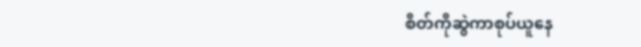စိတ်ကိုဆွဲကာစုပ်ယူနေ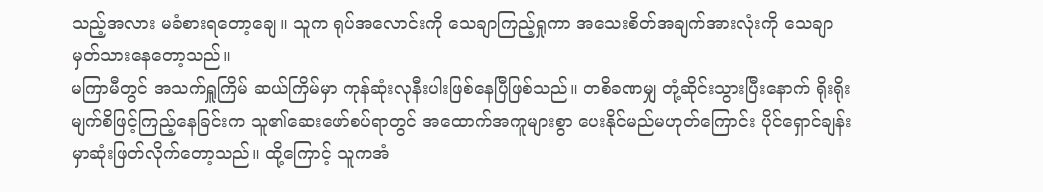သည့်အလား မခံစားရတော့ချေ။ သူက ရုပ်အလောင်းကို သေချာကြည့်ရှုကာ အသေးစိတ်အချက်အားလုံးကို သေချာမှတ်သားနေတော့သည်။
မကြာမီတွင် အသက်ရှူကြိမ် ဆယ်ကြိမ်မှာ ကုန်ဆုံးလုနီးပါးဖြစ်နေပြီဖြစ်သည်။ တစိခဏမျှ တုံ့ဆိုင်းသွားပြီးနောက် ရိုးရိုးမျက်စိဖြင့်ကြည့်နေခြင်းက သူ၏ဆေးဖော်စပ်ရာတွင် အထောက်အကူများစွာ ပေးနိုင်မည်မဟုတ်ကြောင်း ပိုင်ရှောင်ချန်းမှာဆုံးဖြတ်လိုက်တော့သည်။ ထို့ကြောင့် သူကအံ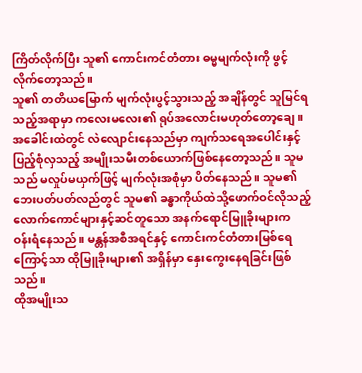ကြိတ်လိုက်ပြီး သူ၏ ကောင်းကင်တံတား ဓမ္မမျက်လုံးကို ဖွင့်လိုက်တော့သည်။
သူ၏ တတိယမြောက် မျက်လုံးပွင့်သွားသည့် အချိန်တွင် သူမြင်ရသည့်အရာမှာ ကလေးမလေး၏ ရုပ်အလောင်းမဟုတ်တော့ချေ။ အခေါင်းထဲတွင် လဲလျောင်းနေသည်မှာ ကျက်သရေအပေါင်းနှင့် ပြည့်စုံလှသည့် အမျိုးသမီးတစ်ယောက်ဖြစ်နေတော့သည်။ သူမသည် မလှုပ်မယှက်ဖြင့် မျက်လုံးအစုံမှာ ပိတ်နေသည်။ သူမ၏ ဘေးပတ်ပတ်လည်တွင် သူမ၏ ခန္ဓာကိုယ်ထဲသို့ဖောက်ဝင်လိုသည့် လောက်ကောင်များနှင့်ဆင်တူသော အနက်ရောင်မြူခိုးများက ဝန်းရံနေသည်။ မန္တန်အစီအရင်နှင့် ကောင်းကင်တံတားမြစ်ရေကြောင့်သာ ထိုမြူခိုးများ၏ အရှိန်မှာ နှေးကွေးနေရခြင်းဖြစ်သည်။
ထိုအမျိုးသ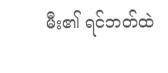မီး၏ ရင်ဘတ်ထဲ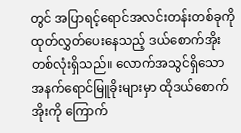တွင် အပြာရင့်ရောင်အလင်းတန်းတစ်ခုကို ထုတ်လွှတ်ပေးနေသည့် ဒယ်စောက်အိုးတစ်လုံးရှိသည်။ လောက်အသွင်ရှိသော အနက်ရောင်မြူခိုးများမှာ ထိုဒယ်စောက်အိုးကို ကြောက်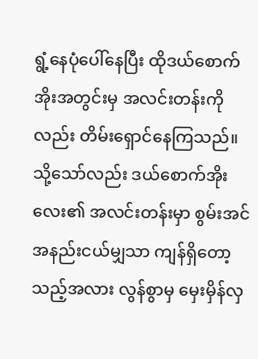ရွံ့နေပုံပေါ်နေပြီး ထိုဒယ်စောက်အိုးအတွင်းမှ အလင်းတန်းကိုလည်း တိမ်းရှောင်နေကြသည်။
သို့သော်လည်း ဒယ်စောက်အိုးလေး၏ အလင်းတန်းမှာ စွမ်းအင်အနည်းငယ်မျှသာ ကျန်ရှိတော့သည့်အလား လွန်စွာမှ မှေးမှိန်လှ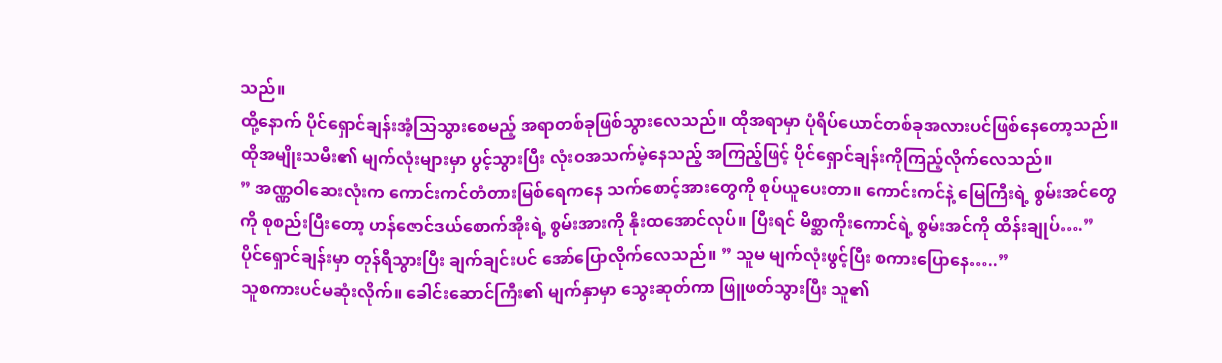သည်။
ထို့နောက် ပိုင်ရှောင်ချန်းအံ့သြသွားစေမည့် အရာတစ်ခုဖြစ်သွားလေသည်။ ထိုအရာမှာ ပုံရိပ်ယောင်တစ်ခုအလားပင်ဖြစ်နေတော့သည်။ ထိုအမျိုးသမီး၏ မျက်လုံးများမှာ ပွင့်သွားပြီး လုံးဝအသက်မဲ့နေသည့် အကြည့်ဖြင့် ပိုင်ရှောင်ချန်းကိုကြည့်လိုက်လေသည်။
” အဏ္ဏဝါဆေးလုံးက ကောင်းကင်တံတားမြစ်ရေကနေ သက်စောင့်အားတွေကို စုပ်ယူပေးတာ။ ကောင်းကင်နဲ့ မြေကြီးရဲ့ စွမ်းအင်တွေကို စုစည်းပြီးတော့ ဟန်ဇောင်ဒယ်စောက်အိုးရဲ့ စွမ်းအားကို နိုးထအောင်လုပ်။ ပြီးရင် မိစ္ဆာကိုးကောင်ရဲ့ စွမ်းအင်ကို ထိန်းချုပ်….”
ပိုင်ရှောင်ချန်းမှာ တုန်ရီသွားပြီး ချက်ချင်းပင် အော်ပြောလိုက်လေသည်။ ” သူမ မျက်လုံးဖွင့်ပြီး စကားပြောနေ…..”
သူစကားပင်မဆုံးလိုက်။ ခေါင်းဆောင်ကြီး၏ မျက်နှာမှာ သွေးဆုတ်ကာ ဖြူဖတ်သွားပြီး သူ၏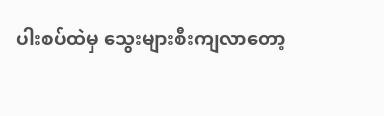ပါးစပ်ထဲမှ သွေးများစီးကျလာတော့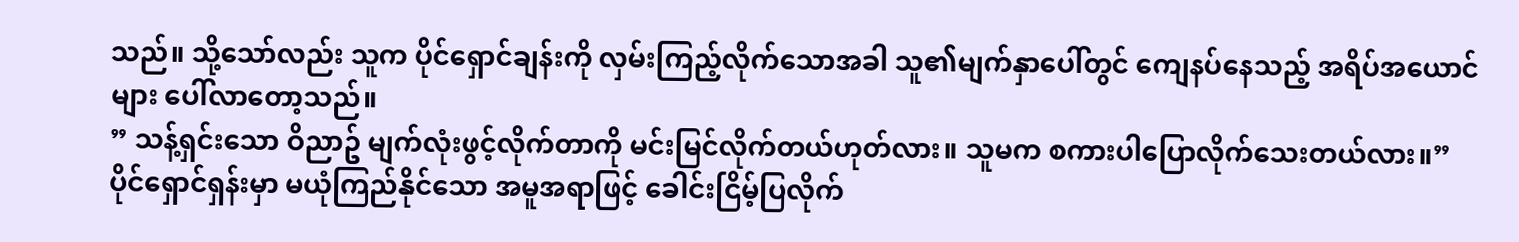သည်။ သို့သော်လည်း သူက ပိုင်ရှောင်ချန်းကို လှမ်းကြည့်လိုက်သောအခါ သူ၏မျက်နှာပေါ်တွင် ကျေနပ်နေသည့် အရိပ်အယောင်များ ပေါ်လာတော့သည်။
” သန့်ရှင်းသော ဝိညာဥ် မျက်လုံးဖွင့်လိုက်တာကို မင်းမြင်လိုက်တယ်ဟုတ်လား။ သူမက စကားပါပြောလိုက်သေးတယ်လား။”
ပိုင်ရှောင်ရှန်းမှာ မယုံကြည်နိုင်သော အမူအရာဖြင့် ခေါင်းငြိမ့်ပြလိုက်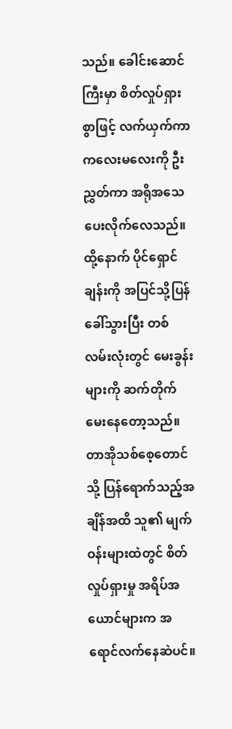သည်။ ခေါင်းဆောင်ကြီးမှာ စိတ်လှုပ်ရှားစွာဖြင့် လက်ယှက်ကာ ကလေးမလေးကို ဦးညွှတ်ကာ အရိုအသေပေးလိုက်လေသည်။ ထို့နောက် ပိုင်ရှောင်ချန်းကို အပြင်သို့ပြန်ခေါ်သွားပြီး တစ်လမ်းလုံးတွင် မေးခွန်းများကို ဆက်တိုက် မေးနေတော့သည်။
တာအိုသစ်စေ့တောင်သို့ ပြန်ရောက်သည့်အချိန်အထိ သူ၏ မျက်ဝန်းများထဲတွင် စိတ်လှုပ်ရှားမှု အရိပ်အယောင်များက အရောင်လက်နေဆဲပင်။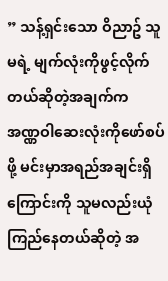” သန့်ရှင်းသော ဝိညာဥ် သူမရဲ့ မျက်လုံးကိုဖွင့်လိုက်တယ်ဆိုတဲ့အချက်က အဏ္ဏဝါဆေးလုံးကိုဖော်စပ်ဖို့ မင်းမှာအရည်အချင်းရှိကြောင်းကို သူမလည်းယုံကြည်နေတယ်ဆိုတဲ့ အ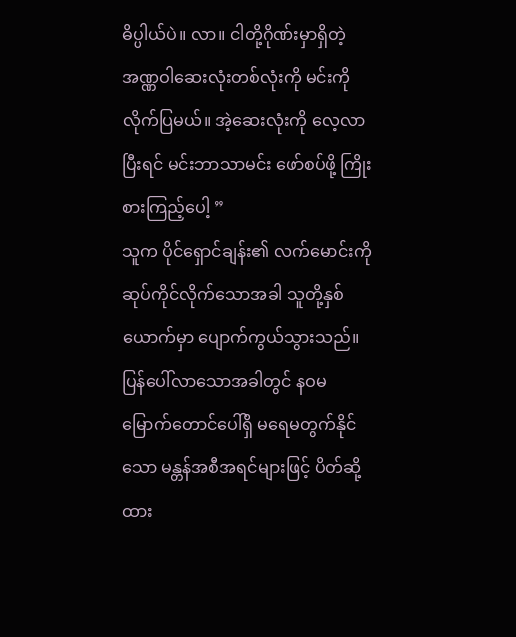ဓိပ္ပါယ်ပဲ။ လာ။ ငါတို့ဂိုဏ်းမှာရှိတဲ့ အဏ္ဏဝါဆေးလုံးတစ်လုံးကို မင်းကိုလိုက်ပြမယ်။ အဲ့ဆေးလုံးကို လေ့လာပြီးရင် မင်းဘာသာမင်း ဖော်စပ်ဖို့ ကြိုးစားကြည့်ပေါ့ ”
သူက ပိုင်ရှောင်ချန်း၏ လက်မောင်းကို ဆုပ်ကိုင်လိုက်သောအခါ သူတို့နှစ်ယောက်မှာ ပျောက်ကွယ်သွားသည်။ ပြန်ပေါ်လာသောအခါတွင် နဝမမြောက်တောင်ပေါ်ရှိ မရေမတွက်နိုင်သော မန္တန်အစီအရင်များဖြင့် ပိတ်ဆို့ထား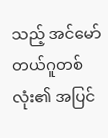သည့် အင်မော်တယ်ဂူတစ်လုံး၏ အပြင်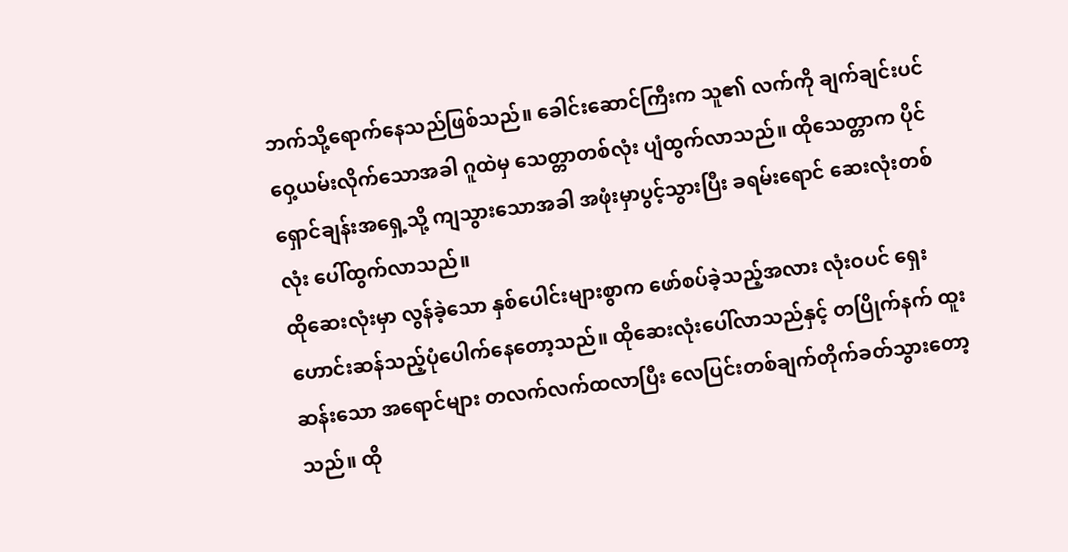ဘက်သို့ရောက်နေသည်ဖြစ်သည်။ ခေါင်းဆောင်ကြီးက သူ၏ လက်ကို ချက်ချင်းပင် ဝှေ့ယမ်းလိုက်သောအခါ ဂူထဲမှ သေတ္တာတစ်လုံး ပျံထွက်လာသည်။ ထိုသေတ္တာက ပိုင်ရှောင်ချန်းအရှေ့သို့ ကျသွားသောအခါ အဖုံးမှာပွင့်သွားပြီး ခရမ်းရောင် ဆေးလုံးတစ်လုံး ပေါ်ထွက်လာသည်။
ထိုဆေးလုံးမှာ လွန်ခဲ့သော နှစ်ပေါင်းများစွာက ဖော်စပ်ခဲ့သည့်အလား လုံးဝပင် ရှေးဟောင်းဆန်သည့်ပုံပေါက်နေတော့သည်။ ထိုဆေးလုံးပေါ်လာသည်နှင့် တပြိုက်နက် ထူးဆန်းသော အရောင်များ တလက်လက်ထလာပြီး လေပြင်းတစ်ချက်တိုက်ခတ်သွားတော့သည်။ ထို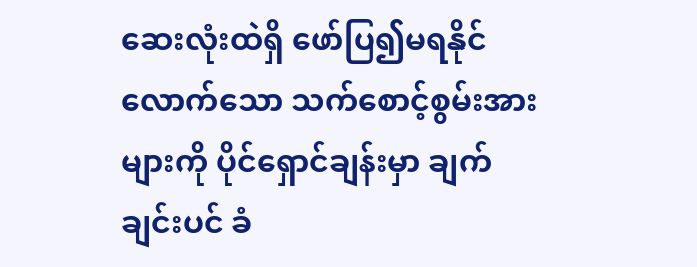ဆေးလုံးထဲရှိ ဖော်ပြ၍မရနိုင်လောက်သော သက်စောင့်စွမ်းအားများကို ပိုင်ရှောင်ချန်းမှာ ချက်ချင်းပင် ခံ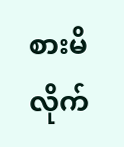စားမိလိုက်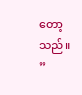တော့သည်။
”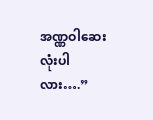အဏ္ဏဝါဆေးလုံးပါလား….”